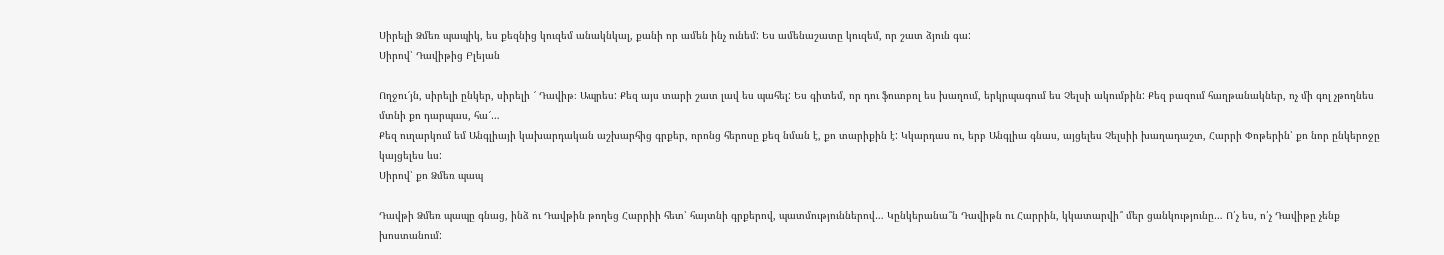Սիրելի Ձմեռ պապիկ, ես քեզնից կուզեմ անակնկալ, քանի որ ամեն ինչ ունեմ: Ես ամենաշատը կուզեմ, որ շատ ձյուն գա:
Սիրով՝ Դավիթից Բլեյան

Ողջու՜յն, սիրելի ընկեր, սիրելի ՜ Դավիթ։ Ապրես: Քեզ այս տարի շատ լավ ես պահել: Ես գիտեմ, որ դու ֆուտբոլ ես խաղում, երկրպագում ես Չելսի ակումբին: Քեզ բազում հաղթանակներ, ոչ մի գոլ չթողնես մտնի քո դարպաս, հա՜…
Քեզ ուղարկում եմ Անգլիայի կախարդական աշխարհից գրքեր, որոնց հերոսը քեզ նման է, քո տարիքին է: Կկարդաս ու, երբ Անգլիա գնաս, այցելես Չելսիի խաղադաշտ, Հարրի Փոթերին՝ քո նոր ընկերոջը կայցելես ևս:
Սիրով՝ քո Ձմեռ պապ

Դավթի Ձմեռ պապը գնաց, ինձ ու Դավթին թողեց Հարրիի հետ՝ հայտնի գրքերով, պատմություններով… Կընկերանա՞ն Դավիթն ու Հարրին, կկատարվի՞ մեր ցանկությունը… Ո՛չ ես, ո՛չ Դավիթը չենք խոստանում: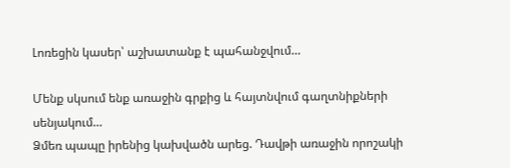Լոռեցին կասեր՝ աշխատանք է պահանջվում…

Մենք սկսում ենք առաջին գրքից և հայտնվում գաղտնիքների սենյակում…
Ձմեռ պապը իրենից կախվածն արեց. Դավթի առաջին որոշակի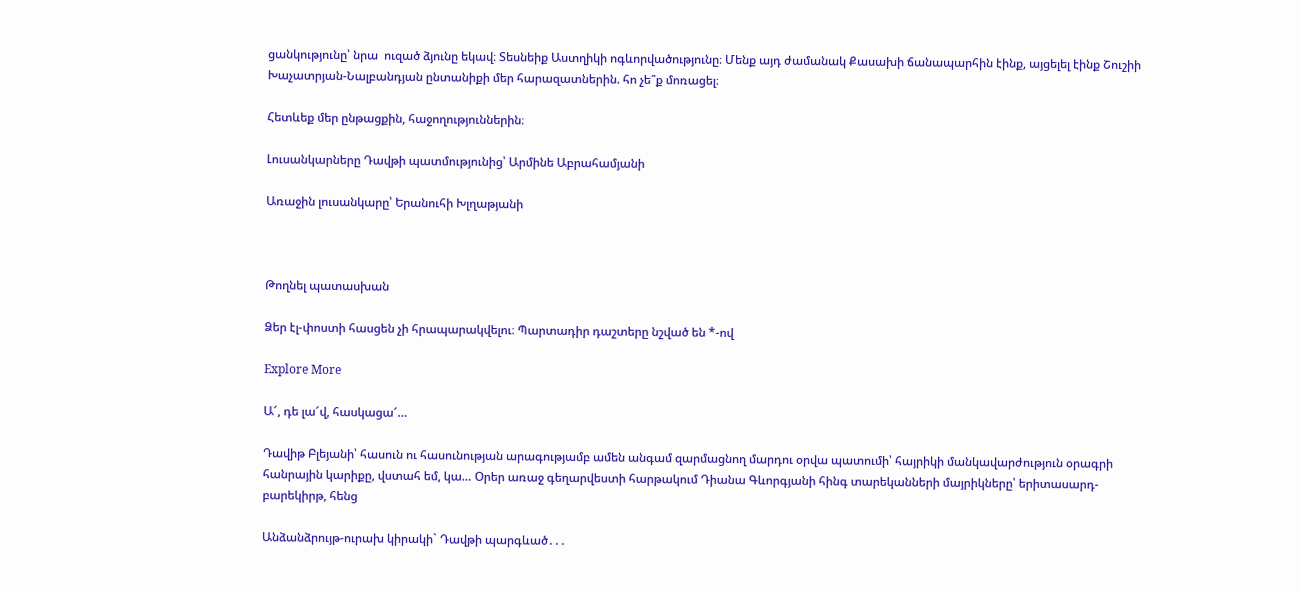ցանկությունը՝ նրա  ուզած ձյունը եկավ։ Տեսնեիք Աստղիկի ոգևորվածությունը։ Մենք այդ ժամանակ Քասախի ճանապարհին էինք, այցելել էինք Շուշիի Խաչատրյան-Նալբանդյան ընտանիքի մեր հարազատներին. հո չե՞ք մոռացել։

Հետևեք մեր ընթացքին, հաջողություններին։

Լուսանկարները Դավթի պատմությունից՝ Արմինե Աբրահամյանի

Առաջին լուսանկարը՝ Երանուհի Խլղաթյանի



Թողնել պատասխան

Ձեր էլ-փոստի հասցեն չի հրապարակվելու։ Պարտադիր դաշտերը նշված են *-ով

Explore More

Ա՜, դե լա՜վ, հասկացա՜…

Դավիթ Բլեյանի՝ հասուն ու հասունության արագությամբ ամեն անգամ զարմացնող մարդու օրվա պատումի՝ հայրիկի մանկավարժություն օրագրի հանրային կարիքը, վստահ եմ, կա… Օրեր առաջ գեղարվեստի հարթակում Դիանա Գևորգյանի հինգ տարեկանների մայրիկները՝ երիտասարդ-բարեկիրթ, հենց

Անձանձրույթ-ուրախ կիրակի` Դավթի պարգևած․․․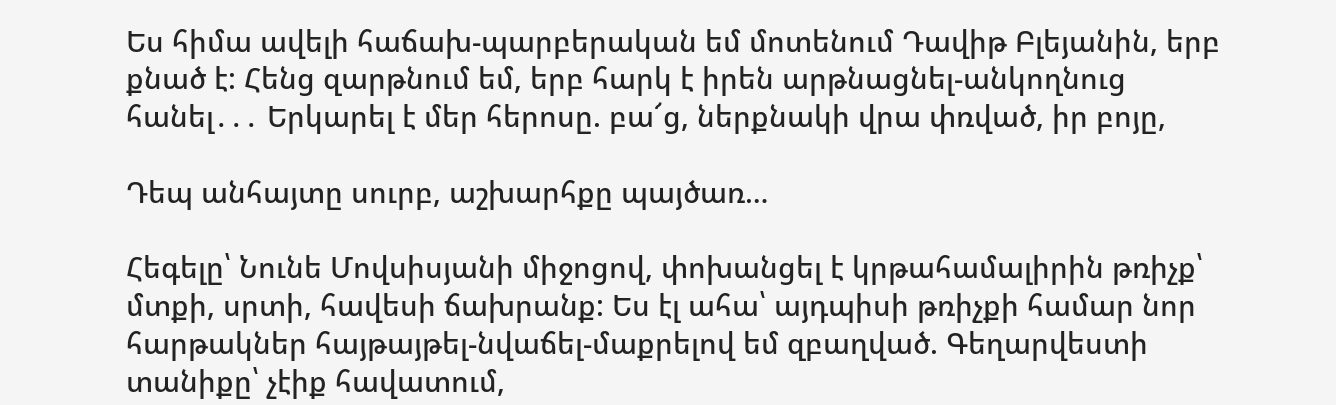Ես հիմա ավելի հաճախ-պարբերական եմ մոտենում Դավիթ Բլեյանին, երբ քնած է: Հենց զարթնում եմ, երբ հարկ է իրեն արթնացնել-անկողնուց հանել․․․ Երկարել է մեր հերոսը. բա՜ց, ներքնակի վրա փռված, իր բոյը,

Դեպ անհայտը սուրբ, աշխարհքը պայծառ…

Հեգելը՝ Նունե Մովսիսյանի միջոցով, փոխանցել է կրթահամալիրին թռիչք՝ մտքի, սրտի, հավեսի ճախրանք: Ես էլ ահա՝ այդպիսի թռիչքի համար նոր հարթակներ հայթայթել-նվաճել-մաքրելով եմ զբաղված. Գեղարվեստի տանիքը՝ չէիք հավատում,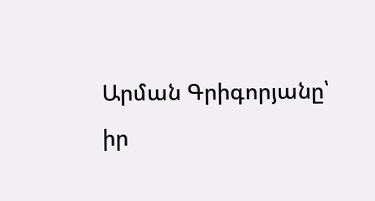Արման Գրիգորյանը՝ իր